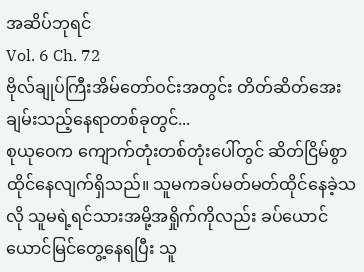အဆိပ်ဘုရင်
Vol. 6 Ch. 72
ဗိုလ်ချုပ်ကြီးအိမ်တော်ဝင်းအတွင်း တိတ်ဆိတ်အေးချမ်းသည့်နေရာတစ်ခုတွင်...
စုယုဝေက ကျောက်တုံးတစ်တုံးပေါ်တွင် ဆိတ်ငြိမ်စွာထိုင်နေလျက်ရှိသည်။ သူမကခပ်မတ်မတ်ထိုင်နေခဲ့သလို သူမရဲ့ရင်သားအမို့အရှိုက်ကိုလည်း ခပ်ယောင်ယောင်မြင်တွေ့နေရပြီး သူ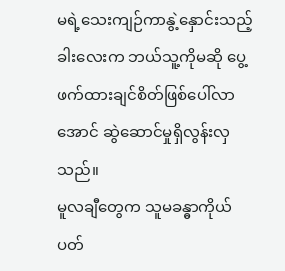မရဲ့သေးကျဉ်ကာနွဲ့နှောင်းသည့်ခါးလေးက ဘယ်သူ့ကိုမဆို ပွေ့ဖက်ထားချင်စိတ်ဖြစ်ပေါ်လာအောင် ဆွဲဆောင်မှုရှိလွန်းလှသည်။
မူလချီတွေက သူမခန္ဓာကိုယ်ပတ်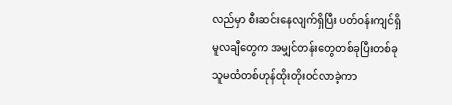လည်မှာ စီးဆင်းနေလျက်ရှိပြီး ပတ်ဝန်းကျင်ရှိမူလချီတွေက အမျှင်တန်းတွေတစ်ခုပြီးတစ်ခု သူမထံတစ်ဟုန်ထိုးတိုးဝင်လာခဲ့ကာ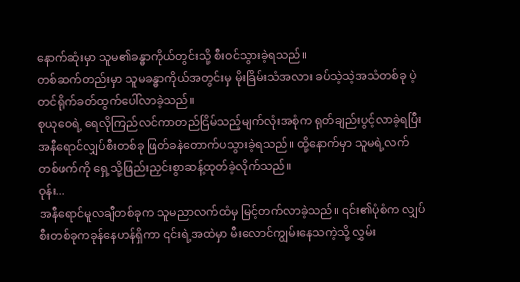နောက်ဆုံးမှာ သူမ၏ခန္ဓာကိုယ်တွင်းသို့ စီးဝင်သွားခဲ့ရသည်။
တစ်ဆက်တည်းမှာ သူမခန္ဓာကိုယ်အတွင်းမှ မိုးခြိမ်းသံအလား ခပ်သဲ့သဲ့အသံတစ်ခု ပဲ့တင်ရိုက်ခတ်ထွက်ပေါ်လာခဲ့သည်။
စုယုဝေရဲ့ ရေလိုကြည်လင်ကာတည်ငြိမ်သည့်မျက်လုံးအစုံက ရုတ်ချည်းပွင့်လာခဲ့ရပြီး အနီရောင်လျှပ်စီးတစ်ခု ဖြတ်ခနဲတောက်ပသွားခဲ့ရသည်။ ထို့နောက်မှာ သူမရဲ့လက်တစ်ဖက်ကို ရှေ့သို့ဖြည်းညှင်းစွာဆန့်ထုတ်ခဲ့လိုက်သည်။
ဝုန်း...
အနီရောင်မူလချီတစ်ခုက သူမညာလက်ထံမှ မြင့်တက်လာခဲ့သည်။ ၎င်း၏ပုံစံက လျှပ်စီးတစ်ခုကခုန်နေဟန်ရှိကာ ၎င်းရဲ့အထဲမှာ မီးလောင်ကျွမ်းနေသကဲ့သို့ လွှမ်း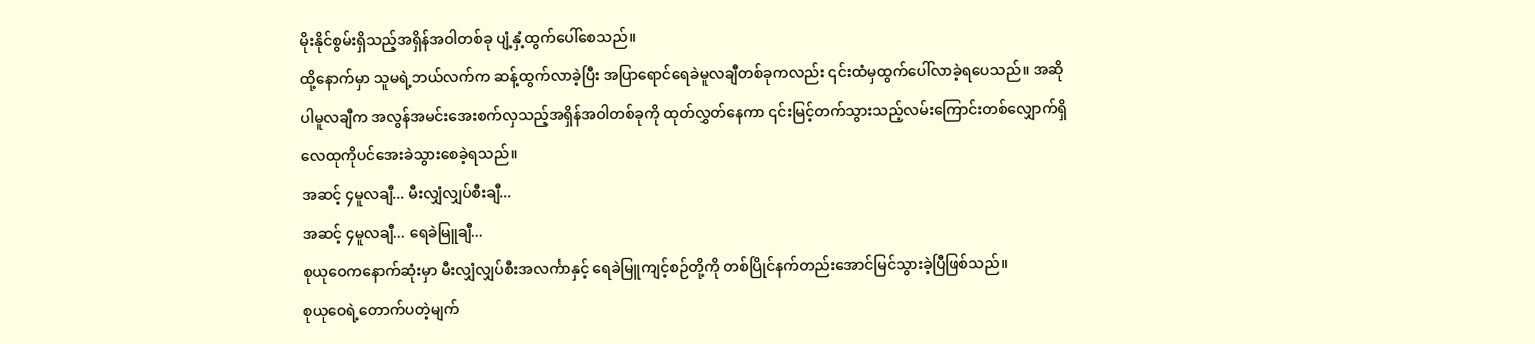မိုးနိုင်စွမ်းရှိသည့်အရှိန်အဝါတစ်ခု ပျံ့နှံ့ထွက်ပေါ်စေသည်။
ထို့နောက်မှာ သူမရဲ့ဘယ်လက်က ဆန့်ထွက်လာခဲ့ပြီး အပြာရောင်ရေခဲမူလချီတစ်ခုကလည်း ၎င်းထံမှထွက်ပေါ်လာခဲ့ရပေသည်။ အဆိုပါမူလချီက အလွန်အမင်းအေးစက်လှသည့်အရှိန်အဝါတစ်ခုကို ထုတ်လွှတ်နေကာ ၎င်းမြင့်တက်သွားသည့်လမ်းကြောင်းတစ်လျှောက်ရှိ လေထုကိုပင်အေးခဲသွားစေခဲ့ရသည်။
အဆင့် ၄မူလချီ... မီးလျှံလျှပ်စီးချီ...
အဆင့် ၄မူလချီ... ရေခဲမြူချီ...
စုယုဝေကနောက်ဆုံးမှာ မီးလျှံလျှပ်စီးအလင်္ကာနှင့် ရေခဲမြူကျင့်စဉ်တို့ကို တစ်ပြိုင်နက်တည်းအောင်မြင်သွားခဲ့ပြီဖြစ်သည်။
စုယုဝေရဲ့တောက်ပတဲ့မျက်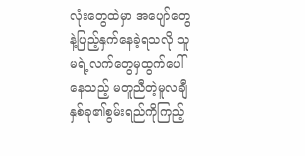လုံးတွေထဲမှာ အပျော်တွေနဲ့ပြည့်နှက်နေခဲ့ရသလို သူမရဲ့လက်တွေမှထွက်ပေါ်နေသည့် မတူညီတဲ့မူလချီနှစ်ခု၏စွမ်းရည်ကိုကြည့်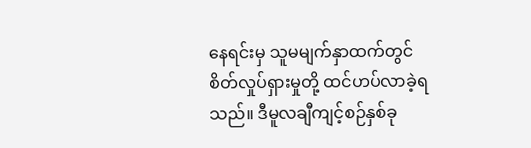နေရင်းမှ သူမမျက်နှာထက်တွင် စိတ်လှုပ်ရှားမှုတို့ ထင်ဟပ်လာခဲ့ရသည်။ ဒီမူလချီကျင့်စဉ်နှစ်ခု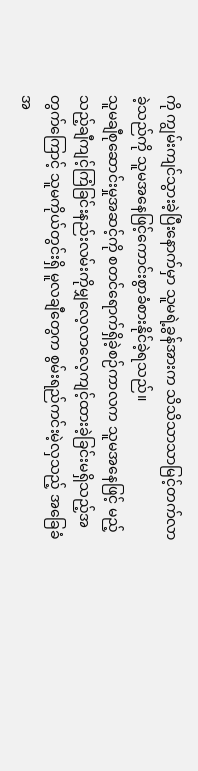ကို ကျွမ်းကျင်သွားခဲ့ပြီးနောက်မှာ သူမရဲ့ခွန်အားက သိသိသာသာမြင့်တက်လာခဲ့သည်ကို သူမအနေဖြင့်ကောင်းစွာခံစားနိုင်ခဲ့ရသည်။
သူမချီစုဆောင်းမှုအဆင့်ကို စတင်ရောက်ရှိခဲ့စဉ်ကာလက သူမအနေဖြင့် မည့်သည့်ချီကျင့်ကြံခြင်းနည်းလမ်းကိုမျှလေ့လာလေ့ကျင့်ထားခဲ့ခြင်းမရှိသည့်အတွက်ကြောင့် သူမကိုယ်တွင်းရှိ မူလချီတွေက စွမ်းရည်ကင်းမဲ့လှသည့် အခြေခံအ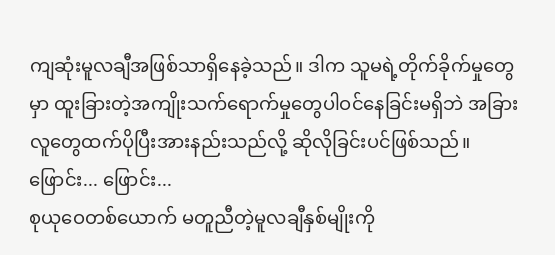ကျဆုံးမူလချီအဖြစ်သာရှိနေခဲ့သည်။ ဒါက သူမရဲ့တိုက်ခိုက်မှုတွေမှာ ထူးခြားတဲ့အကျိုးသက်ရောက်မှုတွေပါဝင်နေခြင်းမရှိဘဲ အခြားလူတွေထက်ပိုပြီးအားနည်းသည်လို့ ဆိုလိုခြင်းပင်ဖြစ်သည်။
ဖြောင်း... ဖြောင်း...
စုယုဝေတစ်ယောက် မတူညီတဲ့မူလချီနှစ်မျိုးကို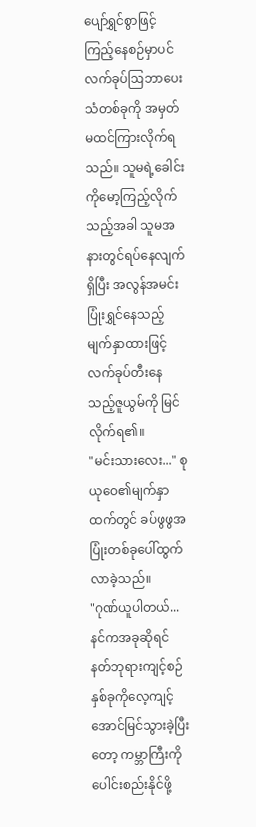ပျော်ရွှင်စွာဖြင့်ကြည့်နေစဉ်မှာပင် လက်ခုပ်ဩဘာပေးသံတစ်ခုကို အမှတ်မထင်ကြားလိုက်ရသည်။ သူမရဲ့ခေါင်းကိုမော့ကြည့်လိုက်သည့်အခါ သူမအနားတွင်ရပ်နေလျက်ရှိပြီး အလွန်အမင်းပြုံးရွှင်နေသည့်မျက်နှာထားဖြင့် လက်ခုပ်တီးနေသည့်ဇူယွမ်ကို မြင်လိုက်ရ၏။
"မင်းသားလေး..." စုယုဝေ၏မျက်နှာထက်တွင် ခပ်ဖွဖွအပြုံးတစ်ခုပေါ်ထွက်လာခဲ့သည်။
"ဂုဏ်ယူပါတယ်... နင်ကအခုဆိုရင် နတ်ဘုရားကျင့်စဉ်နှစ်ခုကိုလေ့ကျင့်အောင်မြင်သွားခဲ့ပြီးတော့ ကမ္ဘာကြီးကိုပေါင်းစည်းနိုင်ဖို့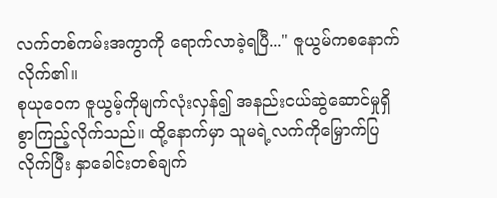လက်တစ်ကမ်းအကွာကို ရောက်လာခဲ့ရပြီ..." ဇူယွမ်ကစနောက်လိုက်၏။
စုယုဝေက ဇူယွမ့်ကိုမျက်လုံးလှန်၍ အနည်းငယ်ဆွဲဆောင်မှုရှိစွာကြည့်လိုက်သည်။ ထို့နောက်မှာ သူမရဲ့လက်ကိုမြှောက်ပြလိုက်ပြီး နှာခေါင်းတစ်ချက်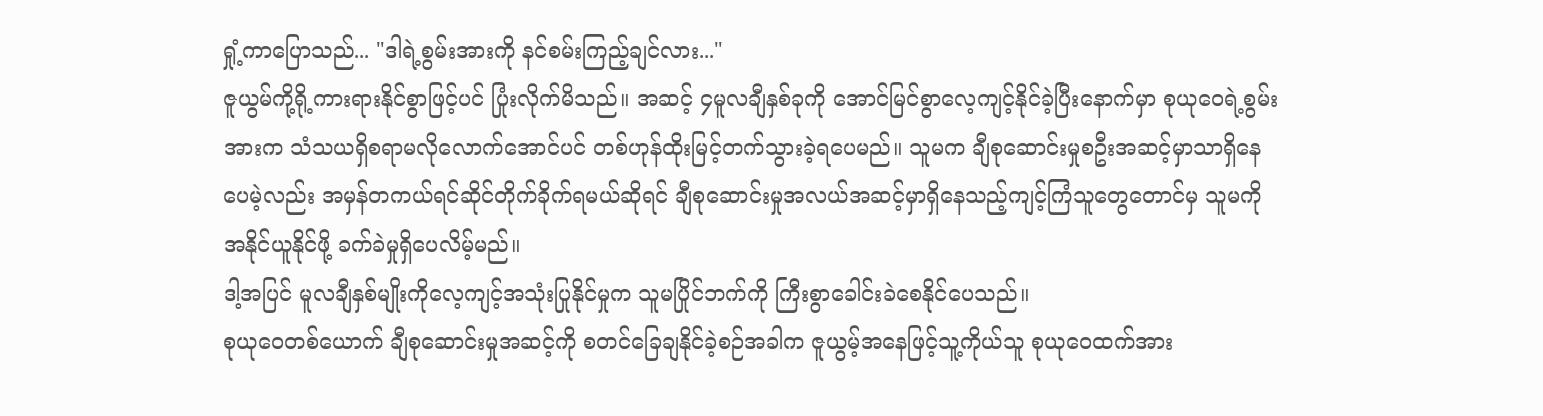ရှုံ့ကာပြောသည်... "ဒါရဲ့စွမ်းအားကို နင်စမ်းကြည့်ချင်လား..."
ဇူယွမ်ကို့ရို့ကားရားနိုင်စွာဖြင့်ပင် ပြုံးလိုက်မိသည်။ အဆင့် ၄မူလချီနှစ်ခုကို အောင်မြင်စွာလေ့ကျင့်နိုင်ခဲ့ပြီးနောက်မှာ စုယုဝေရဲ့စွမ်းအားက သံသယရှိစရာမလိုလောက်အောင်ပင် တစ်ဟုန်ထိုးမြင့်တက်သွားခဲ့ရပေမည်။ သူမက ချီစုဆောင်းမှုစဦးအဆင့်မှာသာရှိနေပေမဲ့လည်း အမှန်တကယ်ရင်ဆိုင်တိုက်ခိုက်ရမယ်ဆိုရင် ချီစုဆောင်းမှုအလယ်အဆင့်မှာရှိနေသည့်ကျင့်ကြံသူတွေတောင်မှ သူမကိုအနိုင်ယူနိုင်ဖို့ ခက်ခဲမှုရှိပေလိမ့်မည်။
ဒါ့အပြင် မူလချီနှစ်မျိုးကိုလေ့ကျင့်အသုံးပြုနိုင်မှုက သူမပြိုင်ဘက်ကို ကြီးစွာခေါင်းခဲစေနိုင်ပေသည်။
စုယုဝေတစ်ယောက် ချီစုဆောင်းမှုအဆင့်ကို စတင်ခြေချနိုင်ခဲ့စဉ်အခါက ဇူယွမ့်အနေဖြင့်သူ့ကိုယ်သူ စုယုဝေထက်အား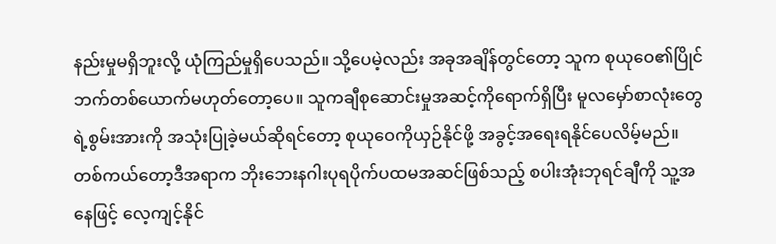နည်းမှုမရှိဘူးလို့ ယုံကြည်မှုရှိပေသည်။ သို့ပေမဲ့လည်း အခုအချိန်တွင်တော့ သူက စုယုဝေ၏ပြိုင်ဘက်တစ်ယောက်မဟုတ်တော့ပေ။ သူကချီစုဆောင်းမှုအဆင့်ကိုရောက်ရှိပြီး မူလမှော်စာလုံးတွေရဲ့စွမ်းအားကို အသုံးပြုခဲ့မယ်ဆိုရင်တော့ စုယုဝေကိုယှဉ်နိုင်ဖို့ အခွင့်အရေးရနိုင်ပေလိမ့်မည်။
တစ်ကယ်တော့ဒီအရာက ဘိုးဘေးနဂါးပုရပိုက်ပထမအဆင်ဖြစ်သည့် စပါးအုံးဘုရင်ချီကို သူ့အနေဖြင့် လေ့ကျင့်နိုင်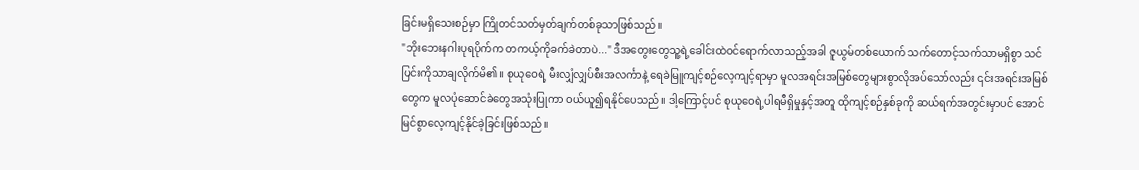ခြင်းမရှိသေးစဉ်မှာ ကြိုတင်သတ်မှတ်ချက်တစ်ခုသာဖြစ်သည်။
"ဘိုးဘေးနဂါးပုရပိုက်က တကယ့်ကိုခက်ခဲတာပဲ..." ဒီအတွေးတွေသူ့ရဲ့ခေါင်းထဲဝင်ရောက်လာသည့်အခါ ဇူယွမ်တစ်ယောက် သက်တောင့်သက်သာမရှိစွာ သင်ပြင်းကိုသာချလိုက်မိ၏။ စုယုဝေရဲ့ မီးလျှံလျှပ်စီးအလင်္ကာနဲ့ ရေခဲမြူကျင့်စဉ်လေ့ကျင့်ရာမှာ မူလအရင်းအမြစ်တွေများစွာလိုအပ်သော်လည်း ၎င်းအရင်းအမြစ်တွေက မူလပုံဆောင်ခဲတွေအသုံးပြုကာ ဝယ်ယူ၍ရနိုင်ပေသည်။ ဒါ့ကြောင့်ပင် စုယုဝေရဲ့ပါရမီရှိမှုနှင့်အတူ ထိုကျင့်စဉ်နှစ်ခုကို ဆယ်ရက်အတွင်းမှာပင် အောင်မြင်စွာလေ့ကျင့်နိုင်ခဲ့ခြင်းဖြစ်သည်။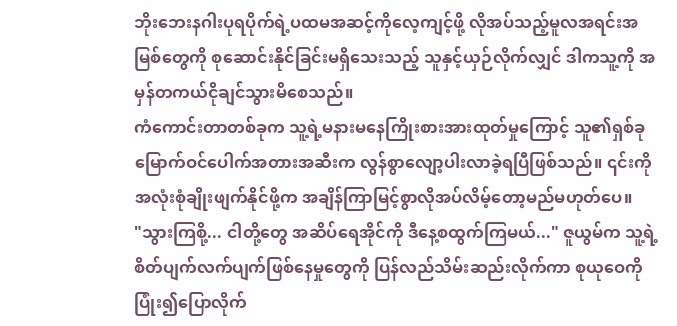ဘိုးဘေးနဂါးပုရပိုက်ရဲ့ပထမအဆင့်ကိုလေ့ကျင့်ဖို့ လိုအပ်သည့်မူလအရင်းအမြစ်တွေကို စုဆောင်းနိုင်ခြင်းမရှိသေးသည့် သူနှင့်ယှဉ်လိုက်လျှင် ဒါကသူ့ကို အမှန်တကယ်ငိုချင်သွားမိစေသည်။
ကံကောင်းတာတစ်ခုက သူ့ရဲ့မနားမနေကြိုးစားအားထုတ်မှုကြောင့် သူ၏ရှစ်ခုမြောက်ဝင်ပေါက်အတားအဆီးက လွန်စွာလျော့ပါးလာခဲ့ရပြီဖြစ်သည်။ ၎င်းကိုအလုံးစုံချိုးဖျက်နိုင်ဖို့က အချိန်ကြာမြင့်စွာလိုအပ်လိမ့်တော့မည်မဟုတ်ပေ။
"သွားကြစို့... ငါတို့တွေ အဆိပ်ရေအိုင်ကို ဒီနေ့စထွက်ကြမယ်..." ဇူယွမ်က သူ့ရဲ့စိတ်ပျက်လက်ပျက်ဖြစ်နေမှုတွေကို ပြန်လည်သိမ်းဆည်းလိုက်ကာ စုယုဝေကိုပြုံး၍ပြောလိုက်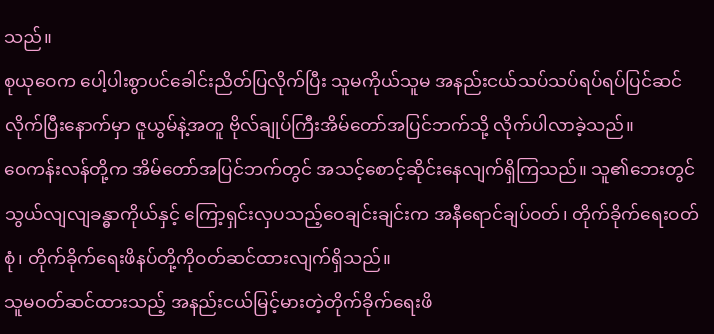သည်။
စုယုဝေက ပေါ့ပါးစွာပင်ခေါင်းညိတ်ပြလိုက်ပြီး သူမကိုယ်သူမ အနည်းငယ်သပ်သပ်ရပ်ရပ်ပြင်ဆင်လိုက်ပြီးနောက်မှာ ဇူယွမ်နဲ့အတူ ဗိုလ်ချုပ်ကြီးအိမ်တော်အပြင်ဘက်သို့ လိုက်ပါလာခဲ့သည်။
ဝေကန်းလန်တို့က အိမ်တော်အပြင်ဘက်တွင် အသင့်စောင့်ဆိုင်းနေလျက်ရှိကြသည်။ သူ၏ဘေးတွင် သွယ်လျလျခန္ဓာကိုယ်နှင့် ကြော့ရှင်းလှပသည့်ဝေချင်းချင်းက အနီရောင်ချပ်ဝတ်၊ တိုက်ခိုက်ရေးဝတ်စုံ၊ တိုက်ခိုက်ရေးဖိနပ်တို့ကိုဝတ်ဆင်ထားလျက်ရှိသည်။
သူမဝတ်ဆင်ထားသည့် အနည်းငယ်မြင့်မားတဲ့တိုက်ခိုက်ရေးဖိ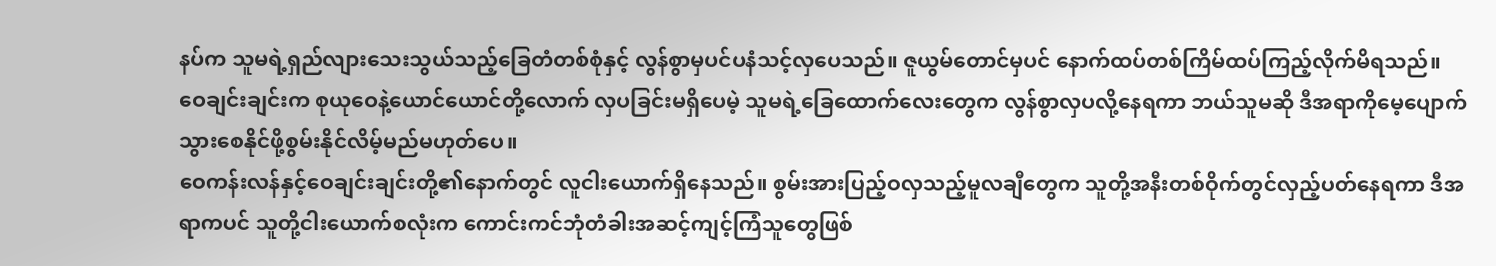နပ်က သူမရဲ့ရှည်လျားသေးသွယ်သည့်ခြေတံတစ်စုံနှင့် လွန်စွာမှပင်ပနံသင့်လှပေသည်။ ဇူယွမ်တောင်မှပင် နောက်ထပ်တစ်ကြိမ်ထပ်ကြည့်လိုက်မိရသည်။
ဝေချင်းချင်းက စုယုဝေနဲ့ယောင်ယောင်တို့လောက် လှပခြင်းမရှိပေမဲ့ သူမရဲ့ခြေထောက်လေးတွေက လွန်စွာလှပလို့နေရကာ ဘယ်သူမဆို ဒီအရာကိုမေ့ပျောက်သွားစေနိုင်ဖို့စွမ်းနိုင်လိမ့်မည်မဟုတ်ပေ။
ဝေကန်းလန်နှင့်ဝေချင်းချင်းတို့၏နောက်တွင် လူငါးယောက်ရှိနေသည်။ စွမ်းအားပြည့်ဝလှသည့်မူလချီတွေက သူတို့အနီးတစ်ဝိုက်တွင်လှည့်ပတ်နေရကာ ဒီအရာကပင် သူတို့ငါးယောက်စလုံးက ကောင်းကင်ဘုံတံခါးအဆင့်ကျင့်ကြံသူတွေဖြစ်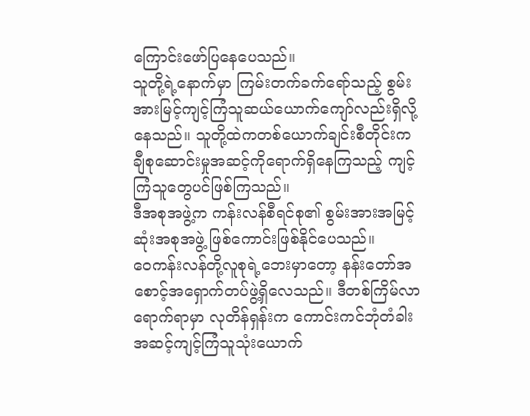ကြောင်းဖော်ပြနေပေသည်။
သူတို့ရဲ့နောက်မှာ ကြမ်းတက်ခက်ရော်သည့် စွမ်းအားမြင့်ကျင့်ကြံသူဆယ်ယောက်ကျော်လည်းရှိလို့နေသည်။ သူတို့ထဲကတစ်ယောက်ချင်းစီတိုင်းက ချီစုဆောင်းမှုအဆင့်ကိုရောက်ရှိနေကြသည့် ကျင့်ကြံသူတွေပင်ဖြစ်ကြသည်။
ဒီအစုအဖွဲ့က ကန်းလန်စီရင်စု၏ စွမ်းအားအမြင့်ဆုံးအစုအဖွဲ့ ဖြစ်ကောင်းဖြစ်နိုင်ပေသည်။
ဝေကန်းလန်တို့လူစုရဲ့ဘေးမှာတော့ နန်းတော်အစောင့်အရှောက်တပ်ဖွဲ့ရှိလေသည်။ ဒီတစ်ကြိမ်လာရောက်ရာမှာ လုတိန်ရှန်းက ကောင်းကင်ဘုံတံခါးအဆင့်ကျင့်ကြံသူသုံးယောက်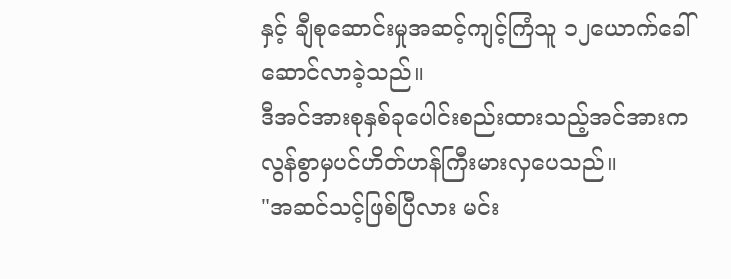နှင့် ချီစုဆောင်းမှုအဆင့်ကျင့်ကြံသူ ၁၂ယောက်ခေါ်ဆောင်လာခဲ့သည်။
ဒီအင်အားစုနှစ်ခုပေါင်းစည်းထားသည့်အင်အားက လွန်စွာမှပင်ဟိတ်ဟန်ကြီးမားလှပေသည်။
"အဆင်သင့်ဖြစ်ပြီလား မင်း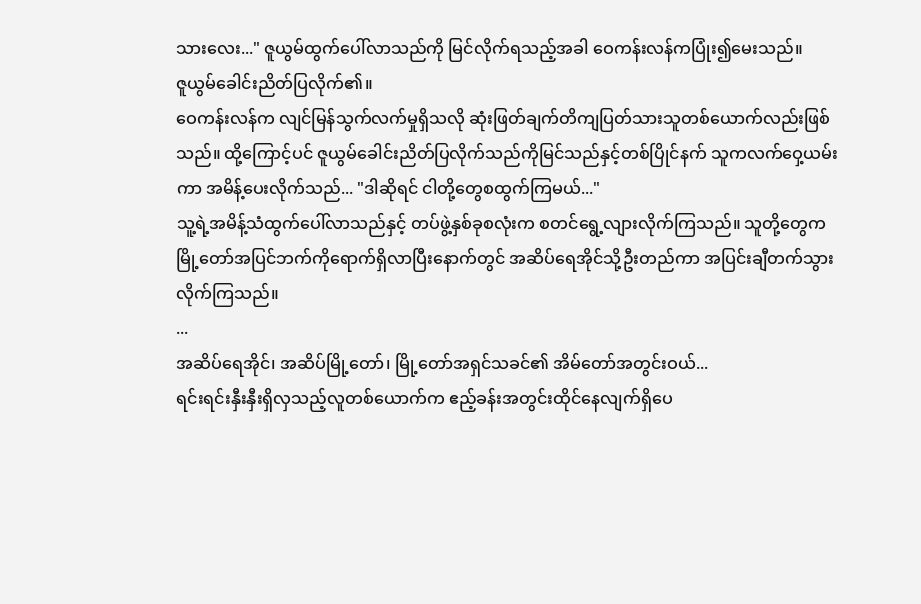သားလေး..." ဇူယွမ်ထွက်ပေါ်လာသည်ကို မြင်လိုက်ရသည့်အခါ ဝေကန်းလန်ကပြုံး၍မေးသည်။
ဇူယွမ်ခေါင်းညိတ်ပြလိုက်၏။
ဝေကန်းလန်က လျင်မြန်သွက်လက်မှုရှိသလို ဆုံးဖြတ်ချက်တိကျပြတ်သားသူတစ်ယောက်လည်းဖြစ်သည်။ ထို့ကြောင့်ပင် ဇူယွမ်ခေါင်းညိတ်ပြလိုက်သည်ကိုမြင်သည်နှင့်တစ်ပြိုင်နက် သူကလက်ဝှေ့ယမ်းကာ အမိန့်ပေးလိုက်သည်... "ဒါဆိုရင် ငါတို့တွေစထွက်ကြမယ်..."
သူ့ရဲ့အမိန့်သံထွက်ပေါ်လာသည်နှင့် တပ်ဖွဲ့နှစ်ခုစလုံးက စတင်ရွေ့လျားလိုက်ကြသည်။ သူတို့တွေက မြို့တော်အပြင်ဘက်ကိုရောက်ရှိလာပြီးနောက်တွင် အဆိပ်ရေအိုင်သို့ဦးတည်ကာ အပြင်းချီတက်သွားလိုက်ကြသည်။
...
အဆိပ်ရေအိုင်၊ အဆိပ်မြို့တော်၊ မြို့တော်အရှင်သခင်၏ အိမ်တော်အတွင်းဝယ်...
ရင်းရင်းနှီးနှီးရှိလှသည့်လူတစ်ယောက်က ဧည့်ခန်းအတွင်းထိုင်နေလျက်ရှိပေ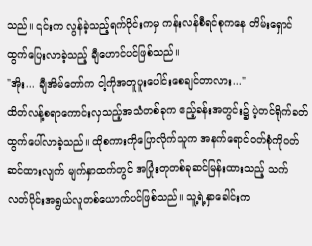သည်။ ၎င်းက လွန်ခဲ့သည့်ရက်ပိုင်းကမှ ကန်းလန်စီရင်စုကနေ တိမ်းရှောင်ထွက်ပြေးလာခဲ့သည့် ချီဟောင်ပင်ဖြစ်သည်။
"အိုး... ချီအိမ်တော်က ငါ့ကိုအတူပူးပေါင်းစေချင်တာလား..."
ထိတ်လန့်စရာကောင်းလှသည့်အသံတစ်ခုက ဧည့်ခန်းအတွင်း၌ ပဲ့တင်ရိုက်ခတ်ထွက်ပေါ်လာခဲ့သည်။ ထိုစကားကိုပြောလိုက်သူက အနက်ရောင်ဝတ်စုံကိုဝတ်ဆင်ထားလျက် မျက်နှာထက်တွင် အပြုံးတုတစ်ခုဆင်မြန်းထားသည့် သက်လတ်ပိုင်းအရွယ်လူတစ်ယောက်ပင်ဖြစ်သည်။ သူ့ရဲ့နှာခေါင်းက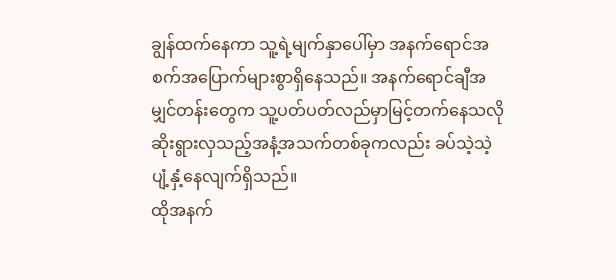ချွန်ထက်နေကာ သူ့ရဲ့မျက်နှာပေါ်မှာ အနက်ရောင်အစက်အပြောက်များစွာရှိနေသည်။ အနက်ရောင်ချီအမျှင်တန်းတွေက သူ့ပတ်ပတ်လည်မှာမြင့်တက်နေသလို ဆိုးရွားလှသည့်အနံ့အသက်တစ်ခုကလည်း ခပ်သဲ့သဲ့ပျံ့နှံ့နေလျက်ရှိသည်။
ထိုအနက်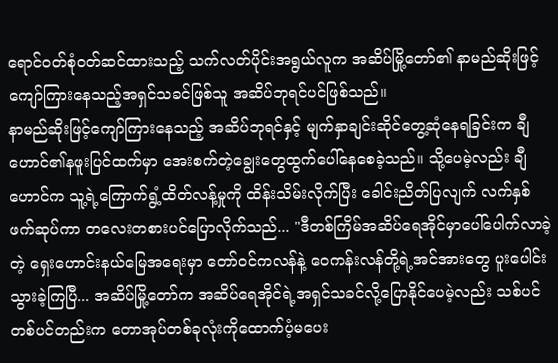ရောင်ဝတ်စုံဝတ်ဆင်ထားသည့် သက်လတ်ပိုင်းအရွယ်လူက အဆိပ်မြို့တော်၏ နာမည်ဆိုးဖြင့်ကျော်ကြားနေသည့်အရှင်သခင်ဖြစ်သူ အဆိပ်ဘုရင်ပင်ဖြစ်သည်။
နာမည်ဆိုးဖြင့်ကျော်ကြားနေသည့် အဆိပ်ဘုရင်နှင့် မျက်နှာချင်းဆိုင်တွေ့ဆုံနေရခြင်းက ချီဟောင်၏နဖူးပြင်ထက်မှာ အေးစက်တဲ့ချွေးတွေထွက်ပေါ်နေစေခဲ့သည်။ သို့ပေမဲ့လည်း ချီဟောင်က သူ့ရဲ့ကြောက်ရွံ့ထိတ်လန့်မှုကို ထိန်းသိမ်းလိုက်ပြီး ခေါင်းညိတ်ပြလျက် လက်နှစ်ဖက်ဆုပ်ကာ တလေးတစားပင်ပြောလိုက်သည်... "ဒီတစ်ကြိမ်အဆိပ်ရေအိုင်မှာပေါ်ပေါက်လာခဲ့တဲ့ ရှေးဟောင်းနယ်မြေအရေးမှာ တော်ဝင်ကလန်နဲ့ ဝေကန်းလန်တို့ရဲ့အင်အားတွေ ပူးပေါင်းသွားခဲ့ကြပြီ... အဆိပ်မြို့တော်က အဆိပ်ရေအိုင်ရဲ့အရှင်သခင်လို့ပြောနိုင်ပေမဲ့လည်း သစ်ပင်တစ်ပင်တည်းက တောအုပ်တစ်ခုလုံးကိုထောက်ပံ့မပေး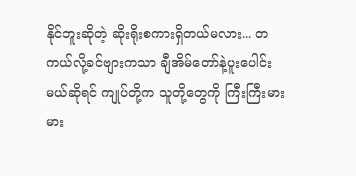နိုင်ဘူးဆိုတဲ့ ဆိုးရိုးစကားရှိတယ်မလား... တကယ်လို့ခင်ဗျားကသာ ချီအိမ်တော်နဲ့ပူးပေါင်းမယ်ဆိုရင် ကျုပ်တို့က သူတို့တွေကို ကြီးကြီးမားမား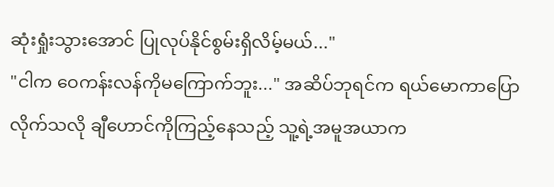ဆုံးရှုံးသွားအောင် ပြုလုပ်နိုင်စွမ်းရှိလိမ့်မယ်..."
"ငါက ဝေကန်းလန်ကိုမကြောက်ဘူး..." အဆိပ်ဘုရင်က ရယ်မောကာပြောလိုက်သလို ချီဟောင်ကိုကြည့်နေသည့် သူ့ရဲ့အမူအယာက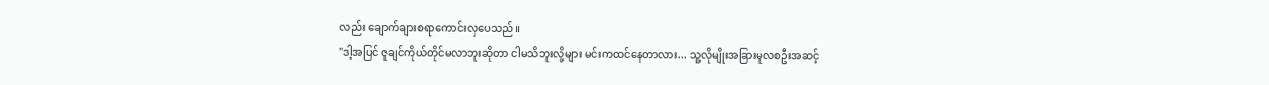လည်း ချောက်ချားစရာကောင်းလှပေသည်။
"ဒါ့အပြင် ဇူချင်ကိုယ်တိုင်မလာဘူးဆိုတာ ငါမသိဘူးလို့များ မင်းကထင်နေတာလား... သူ့လိုမျိုးအခြားမူလစဦးအဆင့်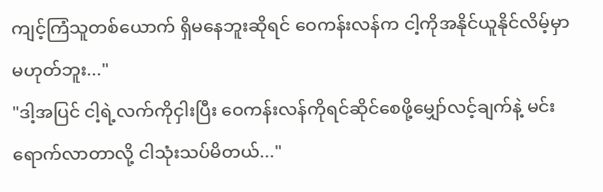ကျင့်ကြံသူတစ်ယောက် ရှိမနေဘူးဆိုရင် ဝေကန်းလန်က ငါ့ကိုအနိုင်ယူနိုင်လိမ့်မှာမဟုတ်ဘူး..."
"ဒါ့အပြင် ငါ့ရဲ့လက်ကိုငှါးပြီး ဝေကန်းလန်ကိုရင်ဆိုင်စေဖို့မျှော်လင့်ချက်နဲ့ မင်းရောက်လာတာလို့ ငါသုံးသပ်မိတယ်..."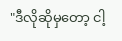"ဒီလိုဆိုမှတော့ ငါ့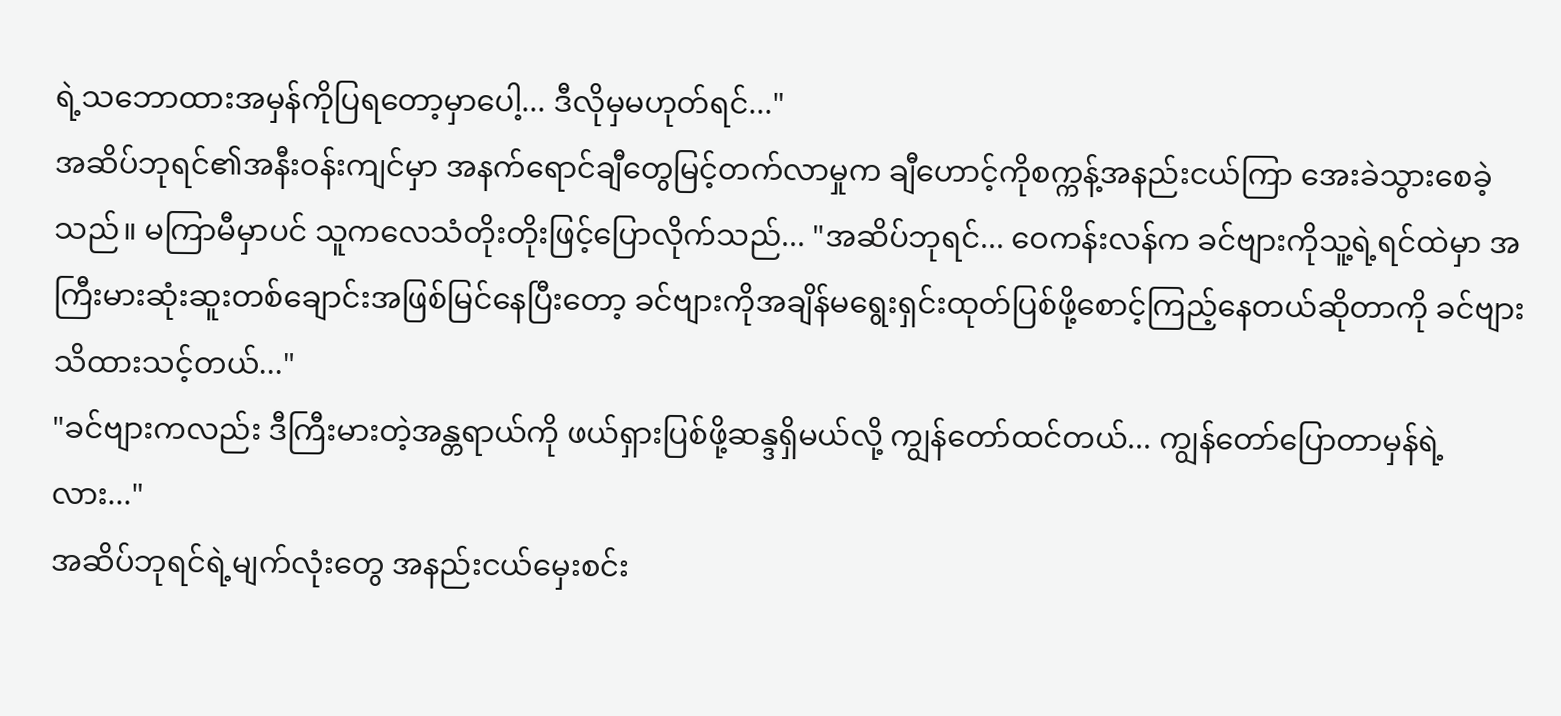ရဲ့သဘောထားအမှန်ကိုပြရတော့မှာပေါ့... ဒီလိုမှမဟုတ်ရင်..."
အဆိပ်ဘုရင်၏အနီးဝန်းကျင်မှာ အနက်ရောင်ချီတွေမြင့်တက်လာမှုက ချီဟောင့်ကိုစက္ကန့်အနည်းငယ်ကြာ အေးခဲသွားစေခဲ့သည်။ မကြာမီမှာပင် သူကလေသံတိုးတိုးဖြင့်ပြောလိုက်သည်... "အဆိပ်ဘုရင်... ဝေကန်းလန်က ခင်ဗျားကိုသူ့ရဲ့ရင်ထဲမှာ အကြီးမားဆုံးဆူးတစ်ချောင်းအဖြစ်မြင်နေပြီးတော့ ခင်ဗျားကိုအချိန်မရွေးရှင်းထုတ်ပြစ်ဖို့စောင့်ကြည့်နေတယ်ဆိုတာကို ခင်ဗျားသိထားသင့်တယ်..."
"ခင်ဗျားကလည်း ဒီကြီးမားတဲ့အန္တရာယ်ကို ဖယ်ရှားပြစ်ဖို့ဆန္ဒရှိမယ်လို့ ကျွန်တော်ထင်တယ်... ကျွန်တော်ပြောတာမှန်ရဲ့လား..."
အဆိပ်ဘုရင်ရဲ့မျက်လုံးတွေ အနည်းငယ်မှေးစင်း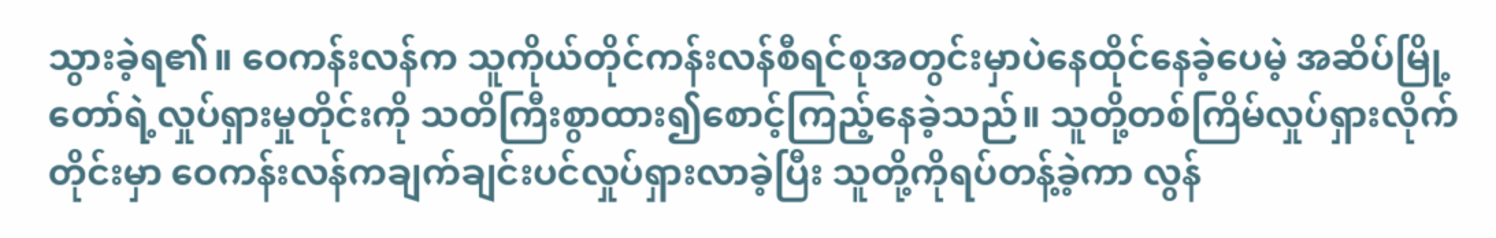သွားခဲ့ရ၏။ ဝေကန်းလန်က သူကိုယ်တိုင်ကန်းလန်စီရင်စုအတွင်းမှာပဲနေထိုင်နေခဲ့ပေမဲ့ အဆိပ်မြို့တော်ရဲ့လှုပ်ရှားမှုတိုင်းကို သတိကြီးစွာထား၍စောင့်ကြည့်နေခဲ့သည်။ သူတို့တစ်ကြိမ်လှုပ်ရှားလိုက်တိုင်းမှာ ဝေကန်းလန်ကချက်ချင်းပင်လှုပ်ရှားလာခဲ့ပြီး သူတို့ကိုရပ်တန့်ခဲ့ကာ လွန်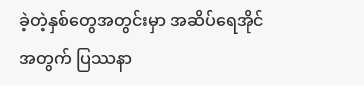ခဲ့တဲ့နှစ်တွေအတွင်းမှာ အဆိပ်ရေအိုင်အတွက် ပြဿနာ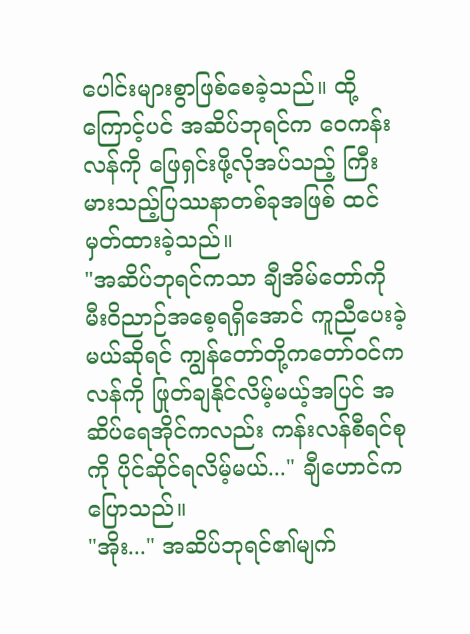ပေါင်းများစွာဖြစ်စေခဲ့သည်။ ထို့ကြောင့်ပင် အဆိပ်ဘုရင်က ဝေကန်းလန်ကို ဖြေရှင်းဖို့လိုအပ်သည့် ကြီးမားသည့်ပြဿနာတစ်ခုအဖြစ် ထင်မှတ်ထားခဲ့သည်။
"အဆိပ်ဘုရင်ကသာ ချီအိမ်တော်ကို မီးဝိညာဉ်အစေ့ရရှိအောင် ကူညီပေးခဲ့မယ်ဆိုရင် ကျွန်တော်တို့ကတော်ဝင်ကလန်ကို ဖြုတ်ချနိုင်လိမ့်မယ့်အပြင် အဆိပ်ရေအိုင်ကလည်း ကန်းလန်စီရင်စုကို ပိုင်ဆိုင်ရလိမ့်မယ်..." ချီဟောင်ကပြောသည်။
"အိုး..." အဆိပ်ဘုရင်၏မျက်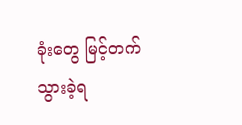ခုံးတွေ မြင့်တက်သွားခဲ့ရ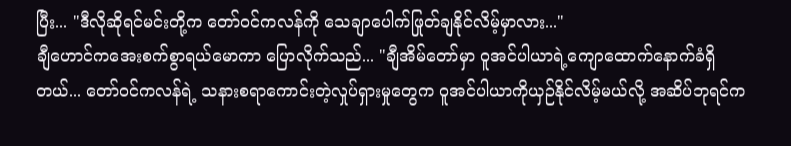ပြီး... "ဒီလိုဆိုရင်မင်းတို့က တော်ဝင်ကလန်ကို သေချာပေါက်ဖြုတ်ချနိုင်လိမ့်မှာလား..."
ချီဟောင်ကအေးစက်စွာရယ်မောကာ ပြောလိုက်သည်... "ချီအိမ်တော်မှာ ဝူအင်ပါယာရဲ့ကျောထောက်နောက်ခံရှိတယ်... တော်ဝင်ကလန်ရဲ့ သနားစရာကောင်းတဲ့လှုပ်ရှားမှုတွေက ဝူအင်ပါယာကိုယှဉ်နိုင်လိမ့်မယ်လို့ အဆိပ်ဘုရင်က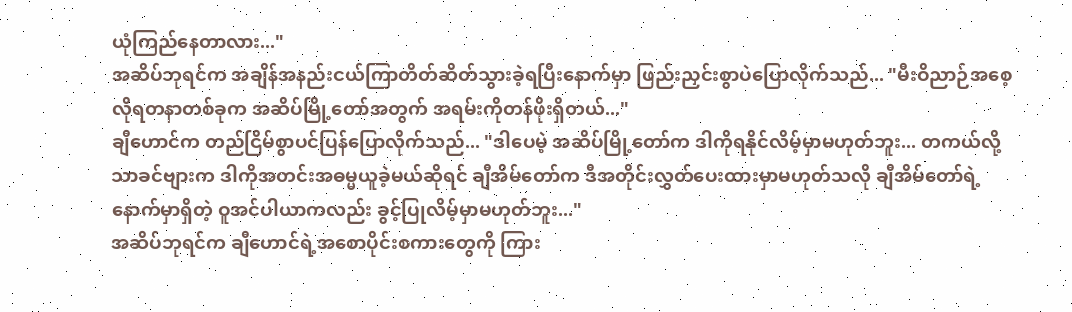ယုံကြည်နေတာလား..."
အဆိပ်ဘုရင်က အချိန်အနည်းငယ်ကြာတိတ်ဆိတ်သွားခဲ့ရပြီးနောက်မှာ ဖြည်းညှင်းစွာပဲပြောလိုက်သည်... "မီးဝိညာဉ်အစေ့လိုရတနာတစ်ခုက အဆိပ်မြို့တော်အတွက် အရမ်းကိုတန်ဖိုးရှိတယ်..."
ချီဟောင်က တည်ငြိမ်စွာပင်ပြန်ပြောလိုက်သည်... "ဒါပေမဲ့ အဆိပ်မြို့တော်က ဒါကိုရနိုင်လိမ့်မှာမဟုတ်ဘူး... တကယ်လို့သာခင်ဗျားက ဒါကိုအတင်းအဓမ္မယူခဲ့မယ်ဆိုရင် ချီအိမ်တော်က ဒီအတိုင်းလွှတ်ပေးထားမှာမဟုတ်သလို ချီအိမ်တော်ရဲ့နောက်မှာရှိတဲ့ ဝူအင်ပါယာကလည်း ခွင့်ပြုလိမ့်မှာမဟုတ်ဘူး..."
အဆိပ်ဘုရင်က ချီဟောင်ရဲ့အစောပိုင်းစကားတွေကို ကြား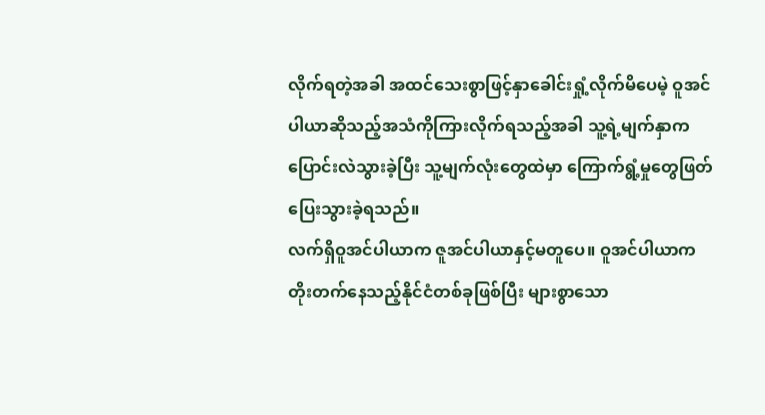လိုက်ရတဲ့အခါ အထင်သေးစွာဖြင့်နှာခေါင်းရှုံ့လိုက်မိပေမဲ့ ဝူအင်ပါယာဆိုသည့်အသံကိုကြားလိုက်ရသည့်အခါ သူ့ရဲ့မျက်နှာကပြောင်းလဲသွားခဲ့ပြီး သူ့မျက်လုံးတွေထဲမှာ ကြောက်ရွံ့မှုတွေဖြတ်ပြေးသွားခဲ့ရသည်။
လက်ရှိဝူအင်ပါယာက ဇူအင်ပါယာနှင့်မတူပေ။ ဝူအင်ပါယာက တိုးတက်နေသည့်နိုင်ငံတစ်ခုဖြစ်ပြီး များစွာသော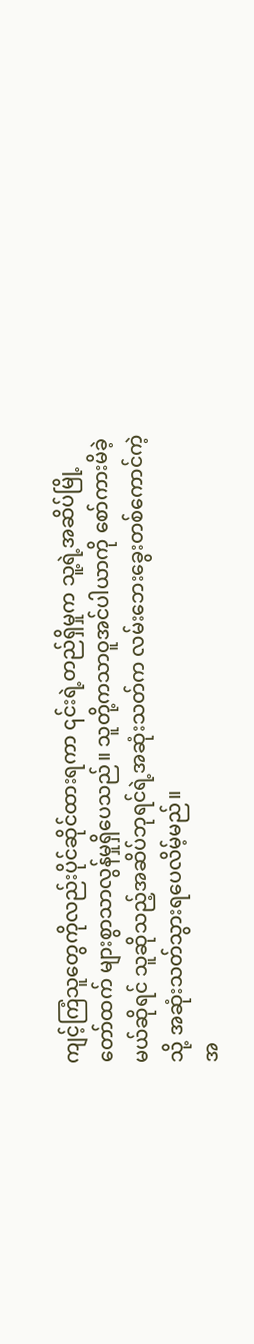ကျင့်ကြံသူတွေကိုလည်းပိုင်ဆိုင်ထားရကာ ၎င်းရဲ့တည်ရှိမှုက သူ့ရဲ့အဆိပ်မြို့တော်ထက် များစွာသာလွန်မှုရှိပေသည်။ သူတို့ကသာဝူအင်ပါယာကို စော်ကားမိခဲ့မယ်ဆိုရင် သူဆိုသည့်အဆိပ်ဘုရင်ရဲ့အဆုံးသတ်က လမ်းဘေးခွေးတစ်ကောင်ကဲ့သို့ အဆုံးသတ်သွားရပေလိမ့်မည်။
အ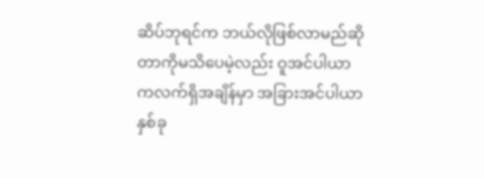ဆိပ်ဘုရင်က ဘယ်လိုဖြစ်လာမည်ဆိုတာကိုမသိပေမဲ့လည်း ဝူအင်ပါယာကလက်ရှိအချိန်မှာ အခြားအင်ပါယာနှစ်ခု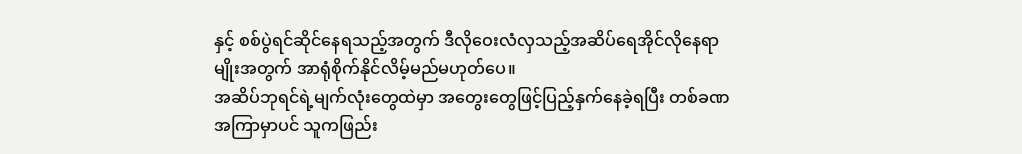နှင့် စစ်ပွဲရင်ဆိုင်နေရသည့်အတွက် ဒီလိုဝေးလံလှသည့်အဆိပ်ရေအိုင်လိုနေရာမျိုးအတွက် အာရုံစိုက်နိုင်လိမ့်မည်မဟုတ်ပေ။
အဆိပ်ဘုရင်ရဲ့မျက်လုံးတွေထဲမှာ အတွေးတွေဖြင့်ပြည့်နှက်နေခဲ့ရပြီး တစ်ခဏအကြာမှာပင် သူကဖြည်း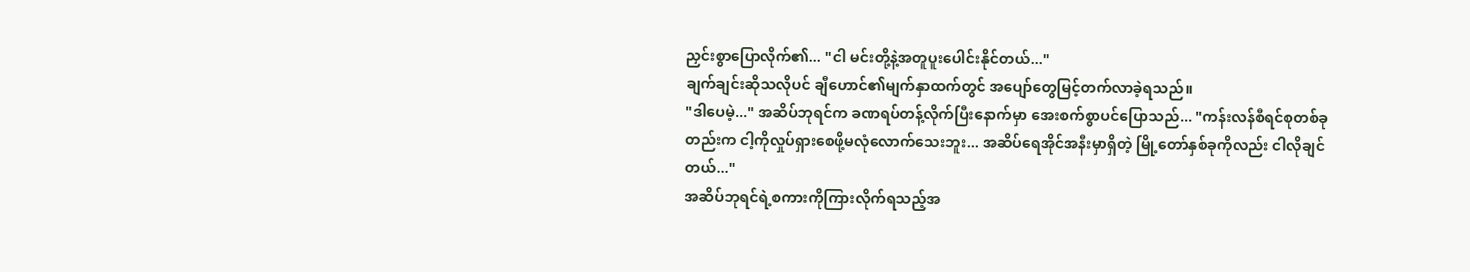ညှင်းစွာပြောလိုက်၏... "ငါ မင်းတို့နဲ့အတူပူးပေါင်းနိုင်တယ်..."
ချက်ချင်းဆိုသလိုပင် ချီဟောင်၏မျက်နှာထက်တွင် အပျော်တွေမြင့်တက်လာခဲ့ရသည်။
"ဒါပေမဲ့..." အဆိပ်ဘုရင်က ခဏရပ်တန့်လိုက်ပြီးနောက်မှာ အေးစက်စွာပင်ပြောသည်... "ကန်းလန်စီရင်စုတစ်ခုတည်းက ငါ့ကိုလှုပ်ရှားစေဖို့မလုံလောက်သေးဘူး... အဆိပ်ရေအိုင်အနီးမှာရှိတဲ့ မြို့တော်နှစ်ခုကိုလည်း ငါလိုချင်တယ်..."
အဆိပ်ဘုရင်ရဲ့စကားကိုကြားလိုက်ရသည့်အ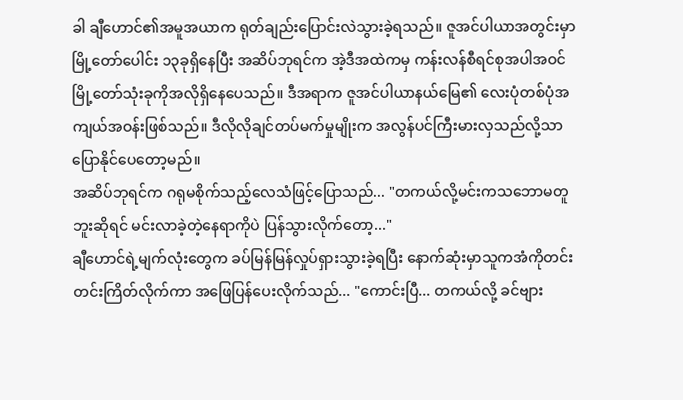ခါ ချီဟောင်၏အမူအယာက ရုတ်ချည်းပြောင်းလဲသွားခဲ့ရသည်။ ဇူအင်ပါယာအတွင်းမှာ မြို့တော်ပေါင်း ၁၃ခုရှိနေပြီး အဆိပ်ဘုရင်က အဲ့ဒီအထဲကမှ ကန်းလန်စီရင်စုအပါအဝင် မြို့တော်သုံးခုကိုအလိုရှိနေပေသည်။ ဒီအရာက ဇူအင်ပါယာနယ်မြေ၏ လေးပုံတစ်ပုံအကျယ်အဝန်းဖြစ်သည်။ ဒီလိုလိုချင်တပ်မက်မှုမျိုးက အလွန်ပင်ကြီးမားလှသည်လို့သာ ပြောနိုင်ပေတော့မည်။
အဆိပ်ဘုရင်က ဂရုမစိုက်သည့်လေသံဖြင့်ပြောသည်... "တကယ်လို့မင်းကသဘောမတူဘူးဆိုရင် မင်းလာခဲ့တဲ့နေရာကိုပဲ ပြန်သွားလိုက်တော့..."
ချီဟောင်ရဲ့မျက်လုံးတွေက ခပ်မြန်မြန်လှုပ်ရှားသွားခဲ့ရပြီး နောက်ဆုံးမှာသူကအံကိုတင်းတင်းကြိတ်လိုက်ကာ အဖြေပြန်ပေးလိုက်သည်... "ကောင်းပြီ... တကယ်လို့ ခင်ဗျား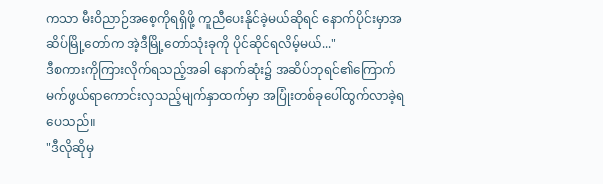ကသာ မီးဝိညာဉ်အစေ့ကိုရရှိဖို့ ကူညီပေးနိုင်ခဲ့မယ်ဆိုရင် နောက်ပိုင်းမှာအဆိပ်မြို့တော်က အဲ့ဒီမြို့တော်သုံးခုကို ပိုင်ဆိုင်ရလိမ့်မယ်..."
ဒီစကားကိုကြားလိုက်ရသည့်အခါ နောက်ဆုံး၌ အဆိပ်ဘုရင်၏ကြောက်မက်ဖွယ်ရာကောင်းလှသည့်မျက်နှာထက်မှာ အပြုံးတစ်ခုပေါ်ထွက်လာခဲ့ရပေသည်။
"ဒီလိုဆိုမှ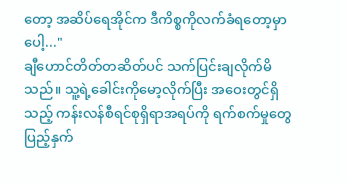တော့ အဆိပ်ရေအိုင်က ဒီကိစ္စကိုလက်ခံရတော့မှာပေါ့..."
ချီဟောင်တိတ်တဆိတ်ပင် သက်ပြင်းချလိုက်မိသည်။ သူ့ရဲ့ခေါင်းကိုမော့လိုက်ပြီး အဝေးတွင်ရှိသည့် ကန်းလန်စီရင်စုရှိရာအရပ်ကို ရက်စက်မှုတွေပြည့်နှက်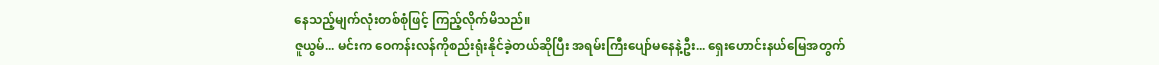နေသည့်မျက်လုံးတစ်စုံဖြင့် ကြည့်လိုက်မိသည်။
ဇူယွမ်... မင်းက ဝေကန်းလန်ကိုစည်းရုံးနိုင်ခဲ့တယ်ဆိုပြီး အရမ်းကြီးပျော်မနေနဲ့ဦး... ရှေးဟောင်းနယ်မြေအတွက်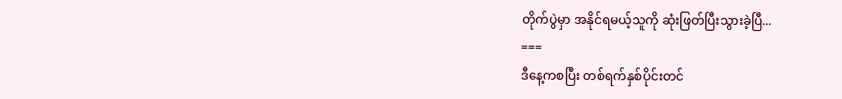တိုက်ပွဲမှာ အနိုင်ရမယ့်သူကို ဆုံးဖြတ်ပြီးသွားခဲ့ပြီ...
===
ဒီနေ့ကစပြီး တစ်ရက်နှစ်ပိုင်းတင်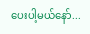ပေးပါ့မယ်နော်...